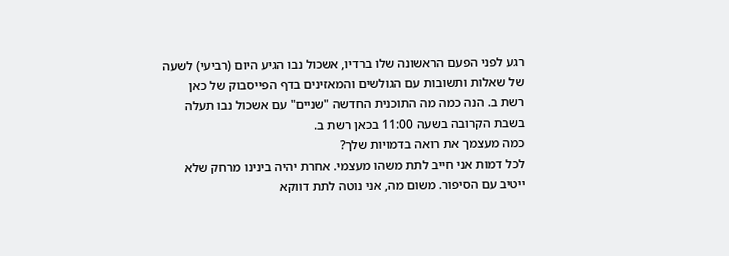רגע לפני הפעם הראשונה שלו ברדיו, אשכול נבו הגיע היום (רביעי) לשעה של שאלות ותשובות עם הגולשים והמאזינים בדף הפייסבוק של כאן רשת ב. הנה כמה מה התוכנית החדשה "שניים" עם אשכול נבו תעלה בשבת הקרובה בשעה 11:00 בכאן רשת ב.
כמה מעצמך את רואה בדמויות שלך?
לכל דמות אני חייב לתת משהו מעצמי. אחרת יהיה בינינו מרחק שלא ייטיב עם הסיפור. משום מה, אני נוטה לתת דווקא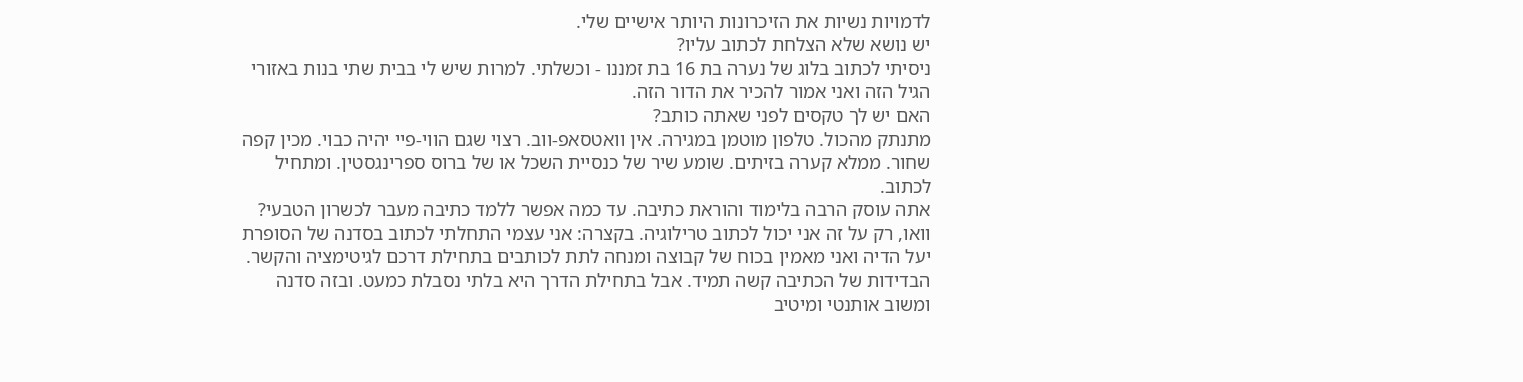לדמויות נשיות את הזיכרונות היותר אישיים שלי.
יש נושא שלא הצלחת לכתוב עליו?
ניסיתי לכתוב בלוג של נערה בת 16 בת זמננו - וכשלתי. למרות שיש לי בבית שתי בנות באזורי הגיל הזה ואני אמור להכיר את הדור הזה.
האם יש לך טקסים לפני שאתה כותב?
מתנתק מהכול. טלפון מוטמן במגירה. אין וואטסאפ-ווב. רצוי שגם הווי-פיי יהיה כבוי. מכין קפה שחור. ממלא קערה בזיתים. שומע שיר של כנסיית השכל או של ברוס ספרינגסטין. ומתחיל לכתוב.
אתה עוסק הרבה בלימוד והוראת כתיבה. עד כמה אפשר ללמד כתיבה מעבר לכשרון הטבעי?
וואו, רק על זה אני יכול לכתוב טרילוגיה. בקצרה: אני עצמי התחלתי לכתוב בסדנה של הסופרת יעל הדיה ואני מאמין בכוח של קבוצה ומנחה לתת לכותבים בתחילת דרכם לגיטימציה והקשר. הבדידות של הכתיבה קשה תמיד. אבל בתחילת הדרך היא בלתי נסבלת כמעט. ובזה סדנה ומשוב אותנטי ומיטיב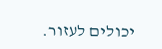יכולים לעזור.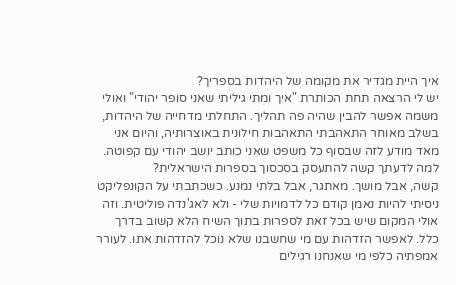איך היית מגדיר את מקומה של היהדות בספריך?
יש לי הרצאה תחת הכותרת "איך ומתי גיליתי שאני סופר יהודי" ואולי משמה אפשר להבין שהיה פה תהליך. התחלתי מדחייה של היהדות, בשלב מאוחר התאהבתי התאהבות חילונית באוצרותיה, והיום אני מאד מודע לזה שבסוף כל משפט שאני כותב יושב יהודי עם קפוטה.
למה לדעתך קשה להתעסק בסכסוך בספרות הישראלית?
קשה, אבל מושך. מאתגר, אבל בלתי נמנע. כשכתבתי על הקונפליקט ניסיתי להיות נאמן קודם כל לדמויות שלי - ולא לאג'נדה פוליטית. וזה אולי המקום שיש בכל זאת לספרות בתוך השיח הלא קשוב בדרך כלל. לאפשר הזדהות עם מי שחשבנו שלא נוכל להזדהות אתו. לעורר אמפתיה כלפי מי שאנחנו רגילים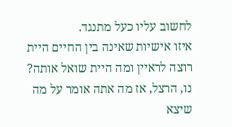לחשוב עליו כעל מתנגד.
איזו אישיות שאינה בין החיים היית רוצה לראיין ומה היית שואל אותה?
נו, הרצל, אז מה אתה אומר על מה שיצא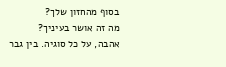בסוף מהחזון שלך?
מה זה אושר בעיניך?
אהבה, על כל סוגיה. בין גבר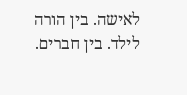לאישה. בין הורה לילד. בין חברים.